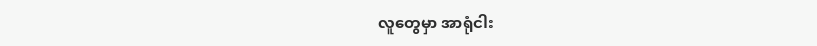လူတွေမှာ အာရုံငါး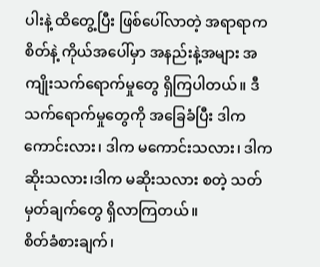ပါးနဲ့ ထိတွေ့ပြီး ဖြစ်ပေါ်လာတဲ့ အရာရာက စိတ်နဲ့ ကိုယ်အပေါ်မှာ အနည်းနဲ့အများ အကျိုးသက်ရောက်မှုတွေ ရှိကြပါတယ်။ ဒီသက်ရောက်မှုတွေကို အခြေခံပြီး ဒါက ကောင်းလား၊ ဒါက မကောင်းသလား၊ ဒါက ဆိုးသလား၊ဒါက မဆိုးသလား စတဲ့ သတ်မှတ်ချက်တွေ ရှိလာကြတယ်။
စိတ်ခံစားချက်၊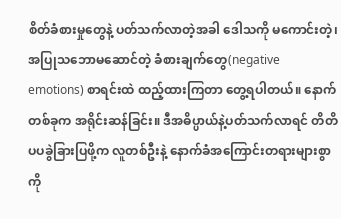စိတ်ခံစားမှုတွေနဲ့ ပတ်သက်လာတဲ့အခါ ဒေါသကို မကောင်းတဲ့၊ အပြုသဘောမဆောင်တဲ့ ခံစားချက်တွေ(negative emotions) စာရင်းထဲ ထည့်ထားကြတာ တွေ့ရပါတယ်။ နောက်တစ်ခုက အရိုင်းဆန်ခြင်း။ ဒီအဓိပ္ပာယ်နဲ့ပတ်သက်လာရင် တိတိပပခွဲခြားပြဖို့က လူတစ်ဦးနဲ့ နောက်ခံအကြောင်းတရားများစွာကို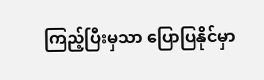ကြည့်ပြီးမှသာ ပြောပြနိုင်မှာ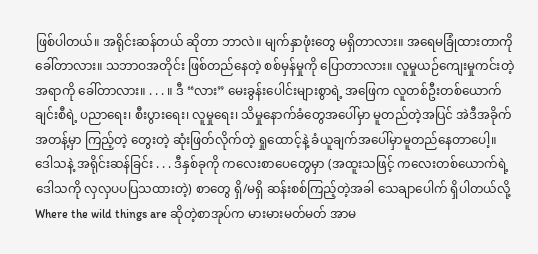ဖြစ်ပါတယ်။ အရိုင်းဆန်တယ် ဆိုတာ ဘာလဲ။ မျက်နှာဖုံးတွေ မရှိတာလား။ အရေမခြုံထားတာကို ခေါ်တာလား။ သဘာဝအတိုင်း ဖြစ်တည်နေတဲ့ စစ်မှန်မှုကို ပြောတာလား။ လူမှုယဉ်ကျေးမှုကင်းတဲ့ အရာကို ခေါ်တာလား။ . . . ။ ဒီ “လား” မေးခွန်းပေါင်းများစွာရဲ့ အဖြေက လူတစ်ဦးတစ်ယောက်ချင်းစီရဲ့ ပညာရေး၊ စီးပွားရေး၊ လူမှုရေး၊ သိမှုနောက်ခံတွေအပေါ်မှာ မူတည်တဲ့အပြင် အဲဒီအခိုက်အတန့်မှာ ကြည့်တဲ့ တွေးတဲ့ ဆုံးဖြတ်လိုက်တဲ့ ရှုထောင့်နဲ့ ခံယူချက်အပေါ်မှာမူတည်နေတာပေါ့။
ဒေါသနဲ့ အရိုင်းဆန်ခြင်း . . . ဒီနှစ်ခုကို ကလေးစာပေတွေမှာ (အထူးသဖြင့် ကလေးတစ်ယောက်ရဲ့ ဒေါသကို လှလှပပပြသထားတဲ့) စာတွေ ရှိ/မရှိ ဆန်းစစ်ကြည့်တဲ့အခါ သေချာပေါက် ရှိပါတယ်လို့ Where the wild things are ဆိုတဲ့စာအုပ်က မားမားမတ်မတ် အာမ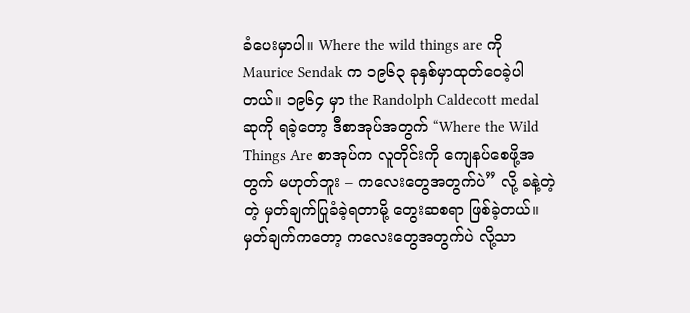ခံပေးမှာပါ။ Where the wild things are ကို Maurice Sendak က ၁၉၆၃ ခုနှစ်မှာထုတ်ဝေခဲ့ပါတယ်။ ၁၉၆၄ မှာ the Randolph Caldecott medal ဆုကို ရခဲ့တော့ ဒီစာအုပ်အတွက် “Where the Wild Things Are စာအုပ်က လူတိုင်းကို ကျေနပ်စေဖို့အတွက် မဟုတ်ဘူး – ကလေးတွေအတွက်ပဲ” လို့ ခနဲ့တဲ့တဲ့ မှတ်ချက်ပြုခံခဲ့ရတာမို့ တွေးဆစရာ ဖြစ်ခဲ့တယ်။ မှတ်ချက်ကတော့ ကလေးတွေအတွက်ပဲ လို့သာ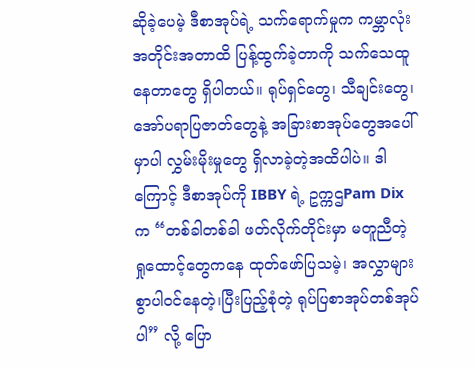ဆိုခဲ့ပေမဲ့ ဒီစာအုပ်ရဲ့ သက်ရောက်မှုက ကမ္ဘာလုံးအတိုင်းအတာထိ ပြန့်ထွက်ခဲ့တာကို သက်သေထူနေတာတွေ ရှိပါတယ်။ ရုပ်ရှင်တွေ၊ သီချင်းတွေ၊ အော်ပရာပြဇာတ်တွေနဲ့ အခြားစာအုပ်တွေအပေါ်မှာပါ လွှမ်းမိုးမှုတွေ ရှိလာခဲ့တဲ့အထိပါပဲ။ ဒါကြောင့် ဒီစာအုပ်ကို IBBY ရဲ့ ဥက္ကဌPam Dix က “တစ်ခါတစ်ခါ ဖတ်လိုက်တိုင်းမှာ မတူညီတဲ့ ရှုထောင့်တွေကနေ ထုတ်ဖော်ပြသမဲ့၊ အလွှာများစွာပါဝင်နေတဲ့၊ပြီးပြည့်စုံတဲ့ ရုပ်ပြစာအုပ်တစ်အုပ်ပါ” လို့ ပြော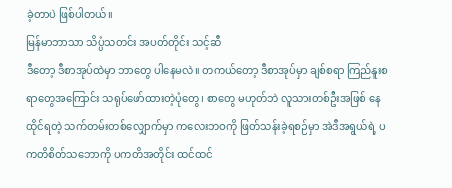ခဲ့တာပဲ ဖြစ်ပါတယ်။
မြန်မာဘာသာ သိပ္ပံသတင်း အပတ်တိုင်း သင့်ဆီ
ဒီတော့ ဒီစာအုပ်ထဲမှာ ဘာတွေ ပါနေမလဲ။ တကယ်တော့ ဒီစာအုပ်မှာ ချစ်စရာ ကြည်နူးစရာတွေအကြောင်း သရုပ်ဖော်ထားတဲ့ပုံတွေ၊ စာတွေ မဟုတ်ဘဲ လူသားတစ်ဦးအဖြစ် နေထိုင်ရတဲ့ သက်တမ်းတစ်လျှောက်မှာ ကလေးဘဝကို ဖြတ်သန်းခဲ့ရစဉ်မှာ အဲဒီအရွယ်ရဲ့ ပကတိစိတ်သဘောကို ပကတိအတိုင်း ထင်ထင်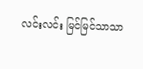လင်းလင်း မြင်မြင်သာသာ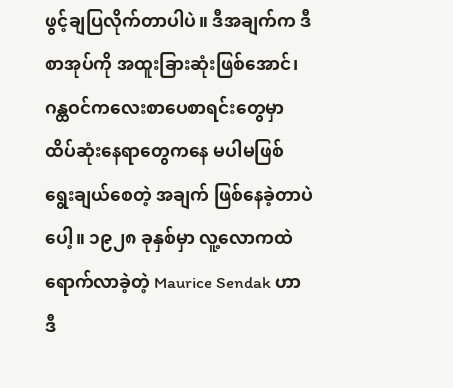ဖွင့်ချပြလိုက်တာပါပဲ။ ဒီအချက်က ဒီစာအုပ်ကို အထူးခြားဆုံးဖြစ်အောင်၊ ဂန္ထဝင်ကလေးစာပေစာရင်းတွေမှာ ထိပ်ဆုံးနေရာတွေကနေ မပါမဖြစ် ရွေးချယ်စေတဲ့ အချက် ဖြစ်နေခဲ့တာပဲပေါ့။ ၁၉၂၈ ခုနှစ်မှာ လူ့လောကထဲ ရောက်လာခဲ့တဲ့ Maurice Sendak ဟာဒီ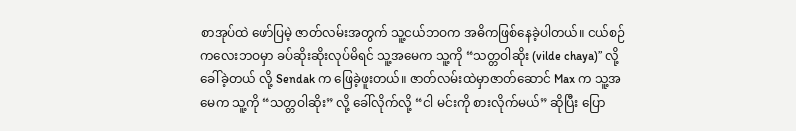စာအုပ်ထဲ ဖော်ပြမဲ့ ဇာတ်လမ်းအတွက် သူ့ငယ်ဘဝက အဓိကဖြစ်နေခဲ့ပါတယ်။ ငယ်စဉ်ကလေးဘဝမှာ ခပ်ဆိုးဆိုးလုပ်မိရင် သူ့အမေက သူ့ကို “သတ္တဝါဆိုး (vilde chaya)” လို့ ခေါ်ခဲ့တယ် လို့ Sendak က ဖြေခဲ့ဖူးတယ်။ ဇာတ်လမ်းထဲမှာဇာတ်ဆောင် Max က သူ့အမေက သူ့ကို “သတ္တဝါဆိုး” လို့ ခေါ်လိုက်လို့ “ငါ မင်းကို စားလိုက်မယ်” ဆိုပြီး ပြော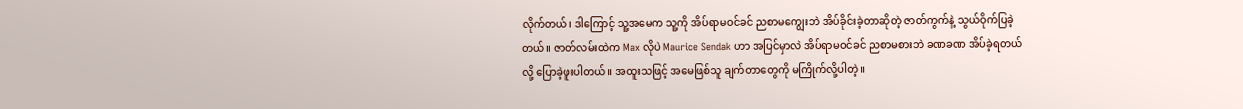လိုက်တယ်၊ ဒါကြောင့် သူ့အမေက သူ့ကို အိပ်ရာမဝင်ခင် ညစာမကျွေးဘဲ အိပ်ခိုင်းခဲ့တာဆိုတဲ့ ဇာတ်ကွက်နဲ့ သွယ်ဝိုက်ပြခဲ့တယ်။ ဇာတ်လမ်းထဲက Max လိုပဲ Maurice Sendak ဟာ အပြင်မှာလဲ အိပ်ရာမဝင်ခင် ညစာမစားဘဲ ခဏခဏ အိပ်ခဲ့ရတယ်လို့ ပြောခဲ့ဖူးပါတယ်။ အထူးသဖြင့် အမေဖြစ်သူ ချက်တာတွေကို မကြိုက်လို့ပါတဲ့။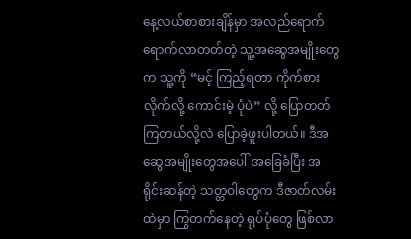နေ့လယ်စာစားချိန်မှာ အလည်ရောက်ရောက်လာတတ်တဲ့ သူ့အဆွေအမျိုးတွေက သူ့ကို “မင့် ကြည့်ရတာ ကိုက်စားလိုက်လို့ ကောင်းမဲ့ ပုံပဲ” လို့ ပြောတတ်ကြတယ်လို့လဲ ပြောခဲ့ဖူးပါတယ်။ ဒီအဆွေအမျိုးတွေအပေါ် အခြေခံပြီး အရိုင်းဆန်တဲ့ သတ္တဝါတွေက ဒီဇာတ်လမ်းထဲမှာ ကြွတက်နေတဲ့ ရုပ်ပုံတွေ ဖြစ်လာ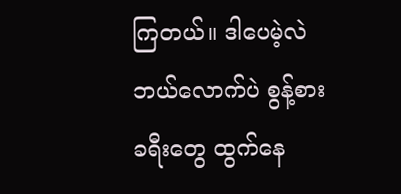ကြတယ်။ ဒါပေမဲ့လဲ ဘယ်လောက်ပဲ စွန့်စားခရီးတွေ ထွက်နေ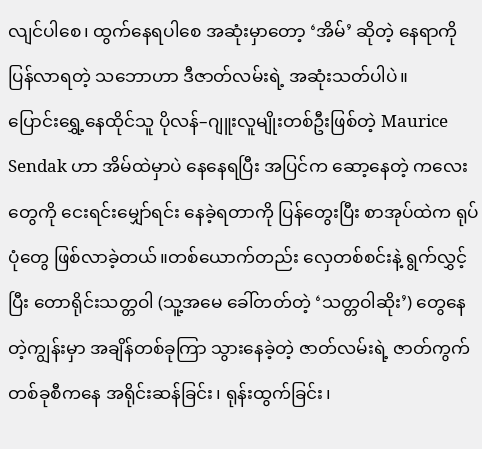လျင်ပါစေ၊ ထွက်နေရပါစေ အဆုံးမှာတော့ ‘အိမ်’ ဆိုတဲ့ နေရာကို ပြန်လာရတဲ့ သဘောဟာ ဒီဇာတ်လမ်းရဲ့ အဆုံးသတ်ပါပဲ။
ပြောင်းရွှေ့နေထိုင်သူ ပိုလန်–ဂျူးလူမျိုးတစ်ဦးဖြစ်တဲ့ Maurice Sendak ဟာ အိမ်ထဲမှာပဲ နေနေရပြီး အပြင်က ဆော့နေတဲ့ ကလေးတွေကို ငေးရင်းမျှော်ရင်း နေခဲ့ရတာကို ပြန်တွေးပြီး စာအုပ်ထဲက ရုပ်ပုံတွေ ဖြစ်လာခဲ့တယ်။တစ်ယောက်တည်း လှေတစ်စင်းနဲ့ ရွက်လွှင့်ပြီး တောရိုင်းသတ္တဝါ (သူ့အမေ ခေါ်တတ်တဲ့ ‘သတ္တဝါဆိုး’) တွေနေတဲ့ကျွန်းမှာ အချိန်တစ်ခုကြာ သွားနေခဲ့တဲ့ ဇာတ်လမ်းရဲ့ ဇာတ်ကွက်တစ်ခုစီကနေ အရိုင်းဆန်ခြင်း၊ ရုန်းထွက်ခြင်း၊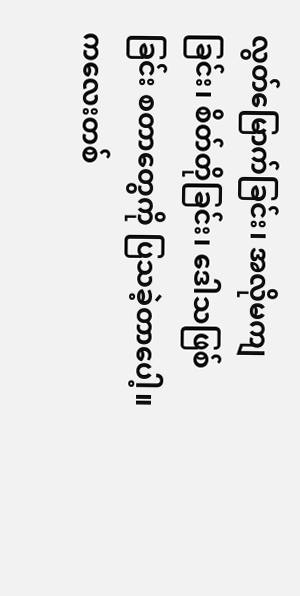လွတ်မြောက်ခြင်း၊ အလိုမကျခြင်း၊ စိတ်တိုခြင်း၊ ဒေါသဖြစ်ခြင်း စတာတွေကို ပြသခဲ့တာပေါ့။ ကလေးတစ်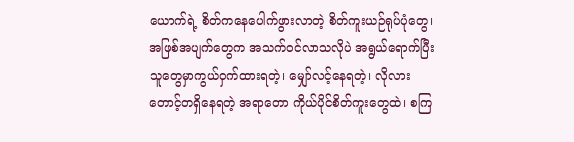ယောက်ရဲ့ စိတ်ကနေပေါက်ဖွားလာတဲ့ စိတ်ကူးယဉ်ရုပ်ပုံတွေ၊ အဖြစ်အပျက်တွေက အသက်ဝင်လာသလိုပဲ အရွယ်ရောက်ပြီးသူတွေမှာကွယ်ဝှက်ထားရတဲ့၊ မျှော်လင့်နေရတဲ့၊ လိုလားတောင့်တရှိနေရတဲ့ အရာတော ကိုယ်ပိုင်စိတ်ကူးတွေထဲ၊ စကြ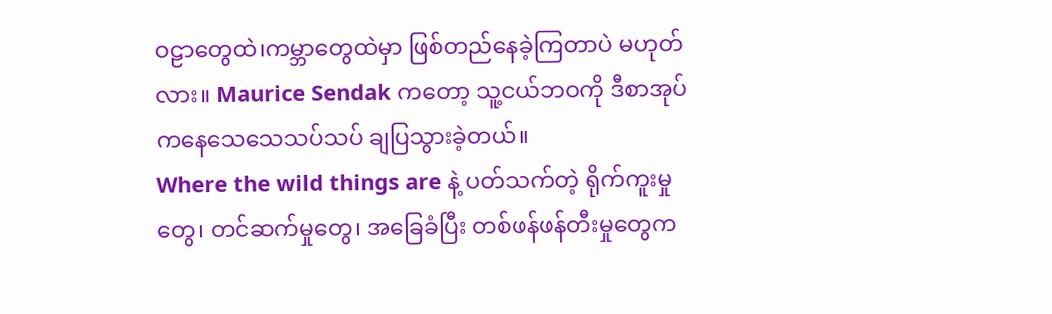ဝဠာတွေထဲ၊ကမ္ဘာတွေထဲမှာ ဖြစ်တည်နေခဲ့ကြတာပဲ မဟုတ်လား။ Maurice Sendak ကတော့ သူ့ငယ်ဘဝကို ဒီစာအုပ်ကနေသေသေသပ်သပ် ချပြသွားခဲ့တယ်။
Where the wild things are နဲ့ ပတ်သက်တဲ့ ရိုက်ကူးမှုတွေ၊ တင်ဆက်မှုတွေ၊ အခြေခံပြီး တစ်ဖန်ဖန်တီးမှုတွေက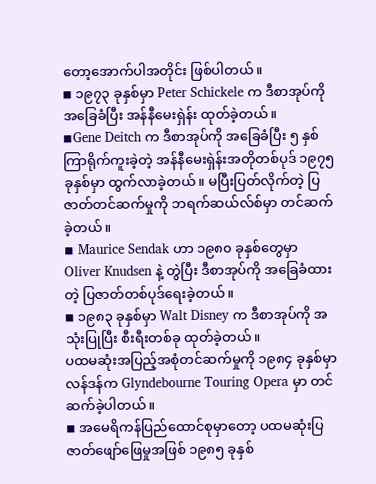တော့အောက်ပါအတိုင်း ဖြစ်ပါတယ်။
◾ ၁၉၇၃ ခုနှစ်မှာ Peter Schickele က ဒီစာအုပ်ကို အခြေခံပြီး အန်နီမေးရှဲန်း ထုတ်ခဲ့တယ်။
◾Gene Deitch က ဒီစာအုပ်ကို အခြေခံပြီး ၅ နှစ်ကြာရိုက်ကူးခဲ့တဲ့ အန်နီမေးရှဲန်းအတိုတစ်ပုဒ် ၁၉၇၅ ခုနှစ်မှာ ထွက်လာခဲ့တယ်။ မပြီးပြတ်လိုက်တဲ့ ပြဇာတ်တင်ဆက်မှုကို ဘရက်ဆယ်လ်စ်မှာ တင်ဆက်ခဲ့တယ်။
◾ Maurice Sendak ဟာ ၁၉၈၀ ခုနှစ်တွေမှာ Oliver Knudsen နဲ့ တွဲပြီး ဒီစာအုပ်ကို အခြေခံထားတဲ့ ပြဇာတ်တစ်ပုဒ်ရေးခဲ့တယ်။
◾ ၁၉၈၃ ခုနှစ်မှာ Walt Disney က ဒီစာအုပ်ကို အသုံးပြုပြီး စီးရီးတစ်ခု ထုတ်ခဲ့တယ်။
ပထမဆုံးအပြည့်အစုံတင်ဆက်မှုကို ၁၉၈၄ ခုနှစ်မှာ လန်ဒန်က Glyndebourne Touring Opera မှာ တင်ဆက်ခဲ့ပါတယ်။
◾ အမေရိကန်ပြည်ထောင်စုမှာတော့ ပထမဆုံးပြဇာတ်ဖျော်ဖြေမှုအဖြစ် ၁၉၈၅ ခုနှစ်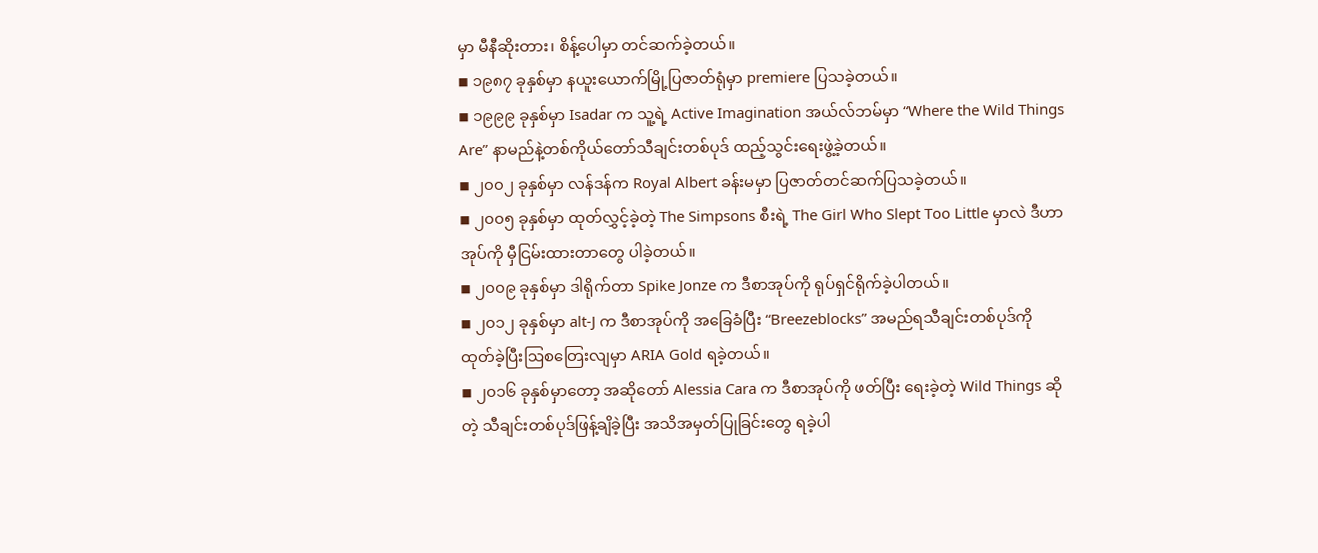မှာ မီနီဆိုးတား၊ စိန့်ပေါမှာ တင်ဆက်ခဲ့တယ်။
◾ ၁၉၈၇ ခုနှစ်မှာ နယူးယောက်မြို့ပြဇာတ်ရုံမှာ premiere ပြသခဲ့တယ်။
◾ ၁၉၉၉ ခုနှစ်မှာ Isadar က သူ့ရဲ့ Active Imagination အယ်လ်ဘမ်မှာ “Where the Wild Things Are” နာမည်နဲ့တစ်ကိုယ်တော်သီချင်းတစ်ပုဒ် ထည့်သွင်းရေးဖွဲ့ခဲ့တယ်။
◾ ၂၀၀၂ ခုနှစ်မှာ လန်ဒန်က Royal Albert ခန်းမမှာ ပြဇာတ်တင်ဆက်ပြသခဲ့တယ်။
◾ ၂၀၀၅ ခုနှစ်မှာ ထုတ်လွှင့်ခဲ့တဲ့ The Simpsons စီးရဲ့ The Girl Who Slept Too Little မှာလဲ ဒီဟာအုပ်ကို မှီငြမ်းထားတာတွေ ပါခဲ့တယ်။
◾ ၂၀၀၉ ခုနှစ်မှာ ဒါရိုက်တာ Spike Jonze က ဒီစာအုပ်ကို ရုပ်ရှင်ရိုက်ခဲ့ပါတယ်။
◾ ၂၀၁၂ ခုနှစ်မှာ alt-J က ဒီစာအုပ်ကို အခြေခံပြီး “Breezeblocks” အမည်ရသီချင်းတစ်ပုဒ်ကို ထုတ်ခဲ့ပြီးဩစတြေးလျမှာ ARIA Gold ရခဲ့တယ်။
◾ ၂၀၁၆ ခုနှစ်မှာတော့ အဆိုတော် Alessia Cara က ဒီစာအုပ်ကို ဖတ်ပြီး ရေးခဲ့တဲ့ Wild Things ဆိုတဲ့ သီချင်းတစ်ပုဒ်ဖြန့်ချိခဲ့ပြီး အသိအမှတ်ပြုခြင်းတွေ ရခဲ့ပါ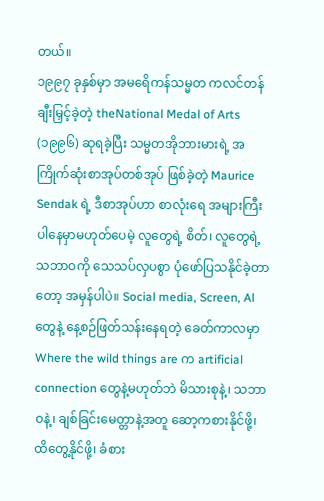တယ်။
၁၉၉၇ ခုနှစ်မှာ အမရေိကန်သမ္မတ ကလင်တန် ချီးမြှင့်ခဲ့တဲ့ theNational Medal of Arts (၁၉၉၆) ဆုရခဲ့ပြီး သမ္မတအိုဘားမားရဲ့ အကြိုက်ဆုံးစာအုပ်တစ်အုပ် ဖြစ်ခဲ့တဲ့ Maurice Sendak ရဲ့ ဒီစာအုပ်ဟာ စာလုံးရေ အများကြီး ပါနေမှာမဟုတ်ပေမဲ့ လူတွေရဲ့ စိတ်၊ လူတွေရဲ့ သဘာဝကို သေသပ်လှပစွာ ပုံဖော်ပြသနိုင်ခဲ့တာတော့ အမှန်ပါပဲ။ Social media, Screen, Al တွေနဲ့ နေ့စဉ်ဖြတ်သန်းနေရတဲ့ ခေတ်ကာလမှာ Where the wild things are က artificial connection တွေနဲ့မဟုတ်ဘဲ မိသားစုနဲ့၊ သဘာဝနဲ့၊ ချစ်ခြင်းမေတ္တာနဲ့အတူ ဆော့ကစားနိုင်ဖို့၊ ထိတွေ့နိုင်ဖို့၊ ခံစား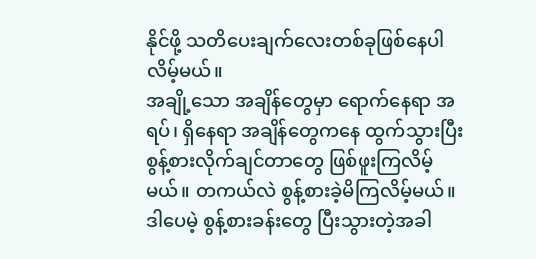နိုင်ဖို့ သတိပေးချက်လေးတစ်ခုဖြစ်နေပါလိမ့်မယ်။
အချို့သော အချိန်တွေမှာ ရောက်နေရာ အရပ်၊ ရှိနေရာ အချိန်တွေကနေ ထွက်သွားပြီး စွန့်စားလိုက်ချင်တာတွေ ဖြစ်ဖူးကြလိမ့်မယ်။ တကယ်လဲ စွန့်စားခဲ့မိကြလိမ့်မယ်။ ဒါပေမဲ့ စွန့်စားခန်းတွေ ပြီးသွားတဲ့အခါ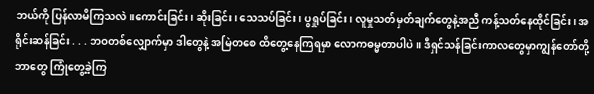ဘယ်ကို ပြန်လာမိကြသလဲ။ကောင်းခြင်း၊ ဆိုးခြင်း၊ သေသပ်ခြင်း၊ ပွရှုပ်ခြင်း၊ လူမှုသတ်မှတ်ချက်တွေနဲ့အညီ ကန့်သတ်နေထိုင်ခြင်း၊ အရိုင်းဆန်ခြင်း . . . ဘဝတစ်လျှောက်မှာ ဒါတွေနဲ့ အမြဲတစေ ထိတွေ့နေကြရမှာ လောကဓမ္မတာပါပဲ။ ဒီရှင်သန်ခြင်းကာလတွေမှာကျွန်တော်တို့ ဘာတွေ ကြုံတွေ့ခဲ့ကြ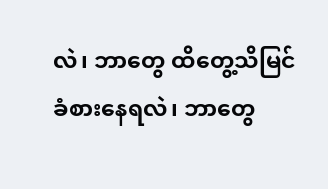လဲ၊ ဘာတွေ ထိတွေ့သိမြင်ခံစားနေရလဲ၊ ဘာတွေ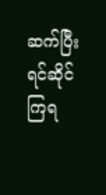ဆက်ပြီး ရင်ဆိုင်ကြရ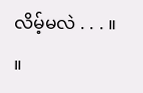လိမ့်မလဲ . . . ။ ။